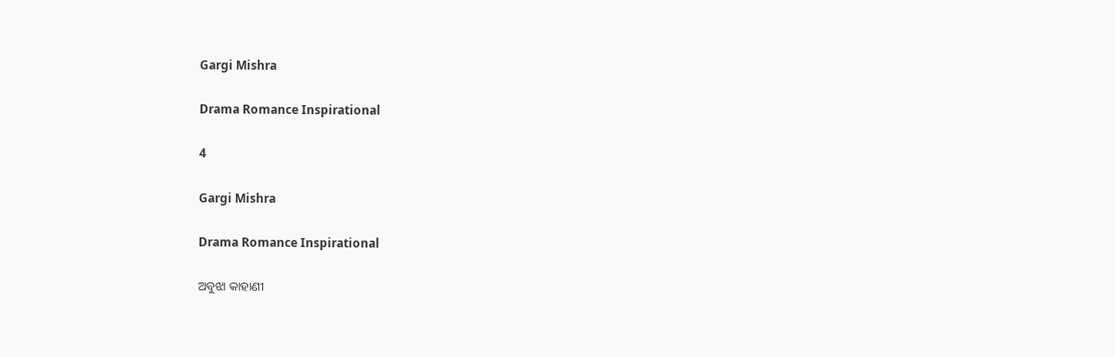Gargi Mishra

Drama Romance Inspirational

4

Gargi Mishra

Drama Romance Inspirational

ଅବୁଝା କାହାଣୀ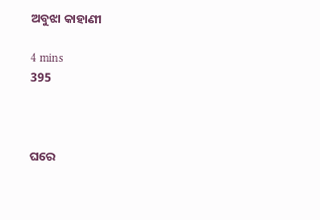ଅବୁଝା କାହାଣୀ

4 mins
395



ଘରେ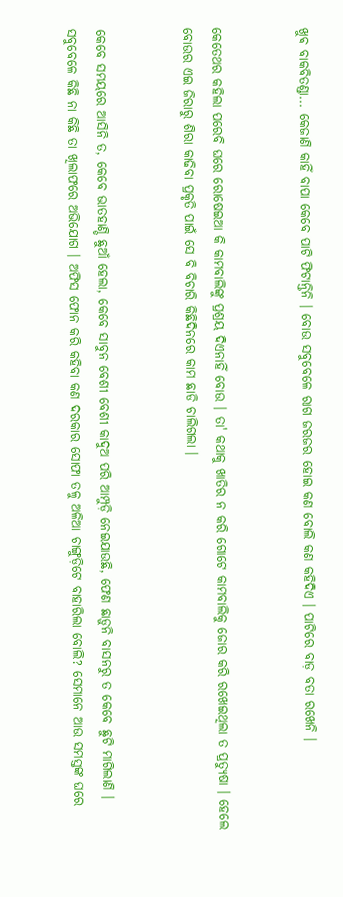ଖୁଵ ବାକବିତଣ୍ଡା... କେଜାଣି କାହିଁ ବାପା କେବେ ପାଟି ଫିଟାନ୍ତିନି । ବୋଉ ସବୁବେଳେ ରାଗ ଜରଜର ହୋଇ କଣ ବୋଲି କଣ କହିଦିଏ । ପାଟିରେ ବାଡ଼ ବତା ରଖେନି ।


କେତେଥର କହିଲା ପରେବି ଘରେ ରୋଷେଇଆ କି କାମବାଲିଙ୍କୁ ପ୍ରଶ୍ରୟ ଦିଏନାହିଁ ବୋଉ । ତା' କଥାକୁ ଖାତିର ନ କରି ଗୋଟେ କାମବାଲିକୁ ଜୋର କରି ରଖେଇଥିଲା ତ ପ୍ରତ୍ୟୁଷା । ହେଲେ ବୋଉର ଏଇ ଜିରାରୁ ଶିରା କାଢିବା ପ୍ରକୃତି ପାଇଁ ସେ ବି ବିଚାରି କିଛିଦିନରେ କାମ ଛାଡି ଚାଲିଗଲା ।


କେବେ ସମୟରେ ଆସିନି ତ, କେବେ ଭାତହାଣ୍ଡି ଛୁଆଁ ହେଲା, କେବେ ସାବୁନ ବେଶୀ ବେଶୀ କାଦୁଅ ପରି ଆମ୍ପୁଡ଼ି ନେଇଯାଉଛି, ଫେଣ ଛାଡ଼ୁନି ବାସନରୁ ତ କେବେ ଛୁଟି ମାଗିଲାଣି । ସବୁବେଳେ କିଛି ନା କିଛି ତା ଖିଲାଫରେ ଅଭିଯୋଗ । ଅଫିସ ଫୋନ କରି କହିବା କଣ ଦରକାର ସୋଫା ତଳୁ ଅଳିଆ ଚାଙ୍ଗୁଡ଼ିଟେ ବାହାରିଲା ବୋଲି? ସେମାନେ ଆଉ ସମସ୍ତଙ୍କ ଘରେ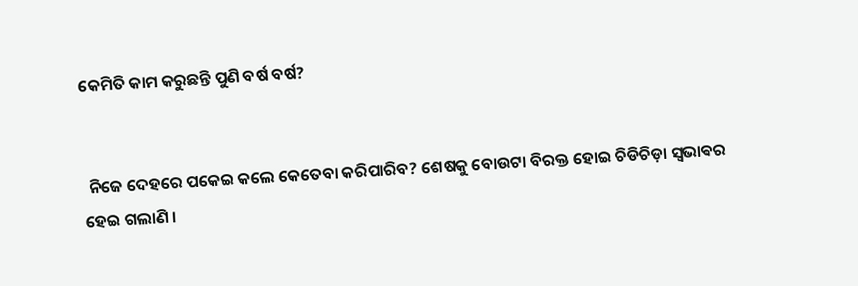କେମିତି କାମ କରୁଛନ୍ତି ପୁଣି ବର୍ଷ ବର୍ଷ?


 ନିଜେ ଦେହରେ ପକେଇ କଲେ କେତେବା କରିପାରିବ? ଶେଷକୁ ବୋଉଟା ବିରକ୍ତ ହୋଇ ଚିଡିଚିଡ଼ା ସ୍ଵଭାଵର ହେଇ ଗଲାଣି ।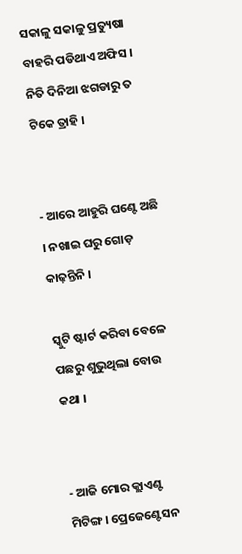ସକାଳୁ ସକାଳୁ ପ୍ରତ୍ୟୁଷା ବାହରି ପଡିଥାଏ ଅଫିସ । ନିତି ଦିନିଆ ଝଗଡାରୁ ତ ଟିକେ ତ୍ରାହି ।


- ଆରେ ଆହୁରି ଘଣ୍ଟେ ଅଛି । ନଖାଇ ଘରୁ ଗୋଡ଼ କାଢ଼ନ୍ତିନି ।

ସ୍କୁଟି ଷ୍ଟାର୍ଟ କରିବା ବେଳେ ପଛରୁ ଶୁଭୁଥିଲା ବୋଉ କଥା ।


- ଆଜି ମୋର କ୍ଲାଏଣ୍ଟ ମିଟିଙ୍ଗ । ପ୍ରେଜେଣ୍ଟେସନ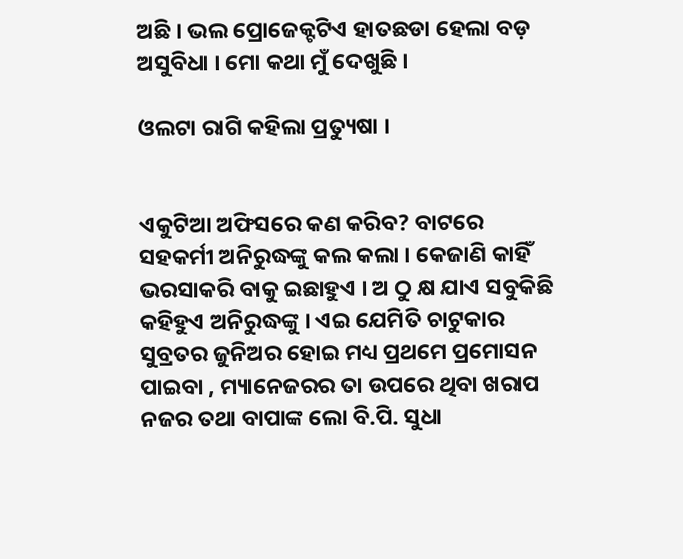ଅଛି । ଭଲ ପ୍ରୋଜେକ୍ଟଟିଏ ହାତଛଡା ହେଲା ବଡ଼ ଅସୁବିଧା । ମୋ କଥା ମୁଁ ଦେଖୁଛି ।

ଓଲଟା ରାଗି କହିଲା ପ୍ରତ୍ୟୁଷା ।


ଏକୁଟିଆ ଅଫିସରେ କଣ କରିବ? ବାଟରେ ସହକର୍ମୀ ଅନିରୁଦ୍ଧଙ୍କୁ କଲ କଲା । କେଜାଣି କାହିଁ ଭରସାକରି ବାକୁ ଇଛାହୁଏ । ଅ ଠୁ କ୍ଷ ଯାଏ ସବୁକିଛି କହିହୁଏ ଅନିରୁଦ୍ଧଙ୍କୁ । ଏଇ ଯେମିତି ଚାଟୁକାର ସୁବ୍ରତର ଜୁନିଅର ହୋଇ ମଧ୍ୟ ପ୍ରଥମେ ପ୍ରମୋସନ ପାଇବା , ମ୍ୟାନେଜରର ତା ଉପରେ ଥିବା ଖରାପ ନଜର ତଥା ବାପାଙ୍କ ଲୋ ବି.ପି. ସୁଧା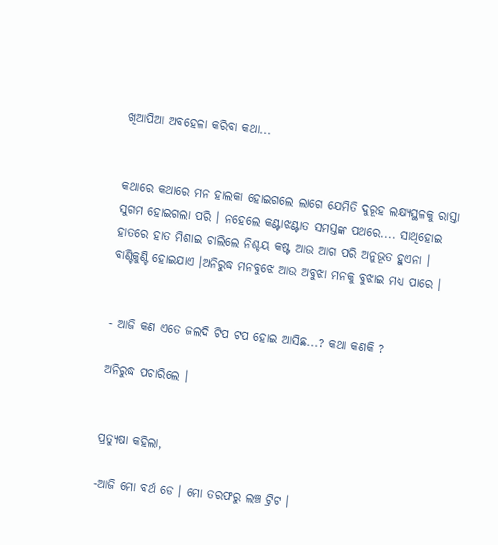ଖିଆପିଆ ଅବହେଳା କରିବା କଥା...


କଥାରେ କଥାରେ ମନ ହାଲକା ହୋଇଗଲେ ଲାଗେ ଯେମିତି ଦୁରୂହ ଲକ୍ଷ୍ୟସ୍ଥଳକୁ ରାସ୍ତା ସୁଗମ ହୋଇଗଲା ପରି । ନହେଲେ କଣ୍ଟାଝଣ୍ଟାତ ସମସ୍ତଙ୍କ ପଥରେ.... ସାଥିହୋଇ ହାତରେ ହାତ ମିଶାଇ ଚାଲିଲେ ନିଶ୍ଚୟ କଷ୍ଟ ଆଉ ଆଗ ପରି ଅନୁଭୂତ ହୁଏନା । ବାଣ୍ଟିକୁଣ୍ଟି ହୋଇଯାଏ ।ଅନିରୁଦ୍ଧ ମନବୁଝେ ଆଉ ଅବୁଝା ମନକୁ ବୁଝାଇ ମଧ୍ୟ ପାରେ ।


- ଆଜି କଣ ଏତେ ଜଲଦି ଟିପ ଟପ ହୋଇ ଆସିଛ...? କଥା କଣକି ?

ଅନିରୁଦ୍ଧ ପଚାରିଲେ ।


ପ୍ରତ୍ୟୁଷା କହିଲା,

-ଆଜି ମୋ ବର୍ଥ ଡେ । ମୋ ତରଫରୁ ଲଞ୍ଚ ଟ୍ରିଟ ।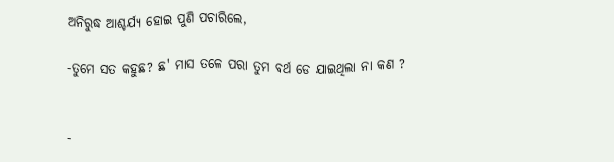ଅନିରୁଦ୍ଧ ଆଶ୍ଚର୍ଯ୍ୟ ହୋଇ ପୁଣି ପଚାରିଲେ,

-ତୁମେ ସତ କହୁଛ? ଛ' ମାସ ତଳେ ପରା ତୁମ ବର୍ଥ ଡେ ଯାଇଥିଲା ନା କଣ ?


-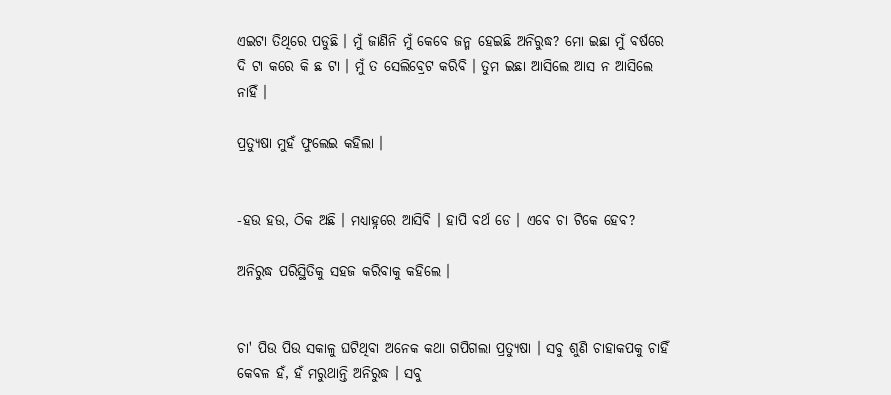ଏଇଟା ତିଥିରେ ପଡୁଛି । ମୁଁ ଜାଣିନି ମୁଁ କେବେ ଜନ୍ମ ହେଇଛି ଅନିରୁଦ୍ଧ? ମୋ ଇଛା ମୁଁ ବର୍ଷରେ ଦି ଟା କରେ କି ଛ ଟା । ମୁଁ ତ ସେଲିବ୍ରେଟ କରିବି । ତୁମ ଇଛା ଆସିଲେ ଆସ ନ ଆସିଲେ ନାହିଁ ।

ପ୍ରତ୍ୟୁଷା ମୁହଁ ଫୁଲେଇ କହିଲା ।


-ହଉ ହଉ, ଠିକ ଅଛି । ମଧ୍ୟାହ୍ନରେ ଆସିବି । ହାପି ବର୍ଥ ଡେ । ଏବେ ଚା ଟିକେ ହେବ?

ଅନିରୁଦ୍ଧ ପରିସ୍ଥିତିକୁ ସହଜ କରିବାକୁ କହିଲେ ।


ଚା' ପିଉ ପିଉ ସକାଳୁ ଘଟିଥିବା ଅନେକ କଥା ଗପିଗଲା ପ୍ରତ୍ୟୁଷା । ସବୁ ଶୁଣି ଚାହାକପକୁ ଚାହିଁ କେବଳ ହଁ, ହଁ ମରୁଥାନ୍ତି ଅନିରୁଦ୍ଧ । ସବୁ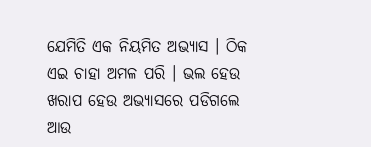ଯେମିତି ଏକ ନିୟମିତ ଅଭ୍ୟାସ । ଠିକ ଏଇ ଚାହା ଅମଳ ପରି । ଭଲ ହେଉ ଖରାପ ହେଉ ଅଭ୍ୟାସରେ ପଡିଗଲେ ଆଉ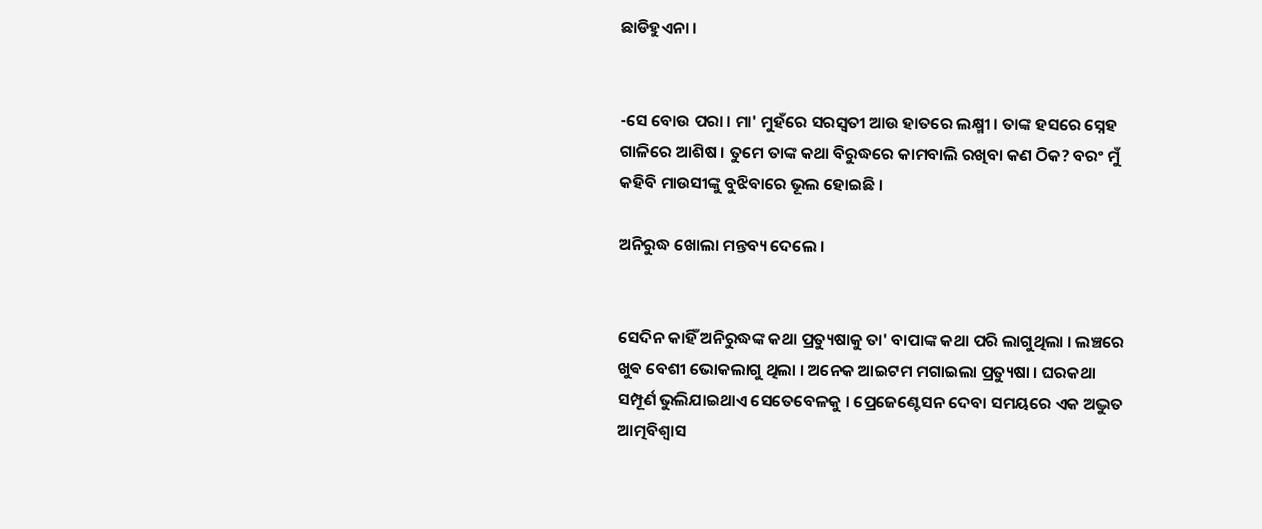ଛାଡିହୁଏନା ।


-ସେ ବୋଉ ପରା । ମା' ମୁହଁରେ ସରସ୍ବତୀ ଆଉ ହାତରେ ଲକ୍ଷ୍ମୀ । ତାଙ୍କ ହସରେ ସ୍ନେହ ଗାଳିରେ ଆଶିଷ । ତୁମେ ତାଙ୍କ କଥା ବିରୁଦ୍ଧରେ କାମବାଲି ରଖିବା କଣ ଠିକ? ବରଂ ମୁଁ କହିବି ମାଉସୀଙ୍କୁ ବୁଝିବାରେ ଭୂଲ ହୋଇଛି ।

ଅନିରୁଦ୍ଧ ଖୋଲା ମନ୍ତବ୍ୟ ଦେଲେ ।


ସେଦିନ କାହିଁ ଅନିରୁଦ୍ଧଙ୍କ କଥା ପ୍ରତ୍ୟୁଷାକୁ ତା' ବାପାଙ୍କ କଥା ପରି ଲାଗୁଥିଲା । ଲଞ୍ଚରେ ଖୁଵ ବେଶୀ ଭୋକଲାଗୁ ଥିଲା । ଅନେକ ଆଇଟମ ମଗାଇଲା ପ୍ରତ୍ୟୁଷା । ଘରକଥା ସମ୍ପୂର୍ଣ ଭୁଲିଯାଇଥାଏ ସେତେବେଳକୁ । ପ୍ରେଜେଣ୍ଟେସନ ଦେବା ସମୟରେ ଏକ ଅଦ୍ଭୁତ ଆତ୍ମବିଶ୍ୱାସ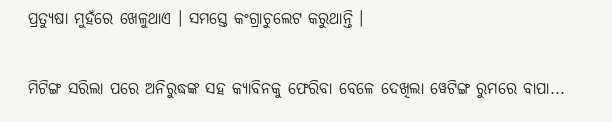ପ୍ରତ୍ୟୁଷା ମୁହଁରେ ଖେଳୁଥାଏ । ସମସ୍ତେ କଂଗ୍ରାଚୁଲେଟ କରୁଥାନ୍ତି ।


ମିଟିଙ୍ଗ ସରିଲା ପରେ ଅନିରୁଦ୍ଧଙ୍କ ସହ କ୍ୟାବିନକୁ ଫେରିବା ବେଳେ ଦେଖିଲା ୱେଟିଙ୍ଗ ରୁମରେ ବାପା...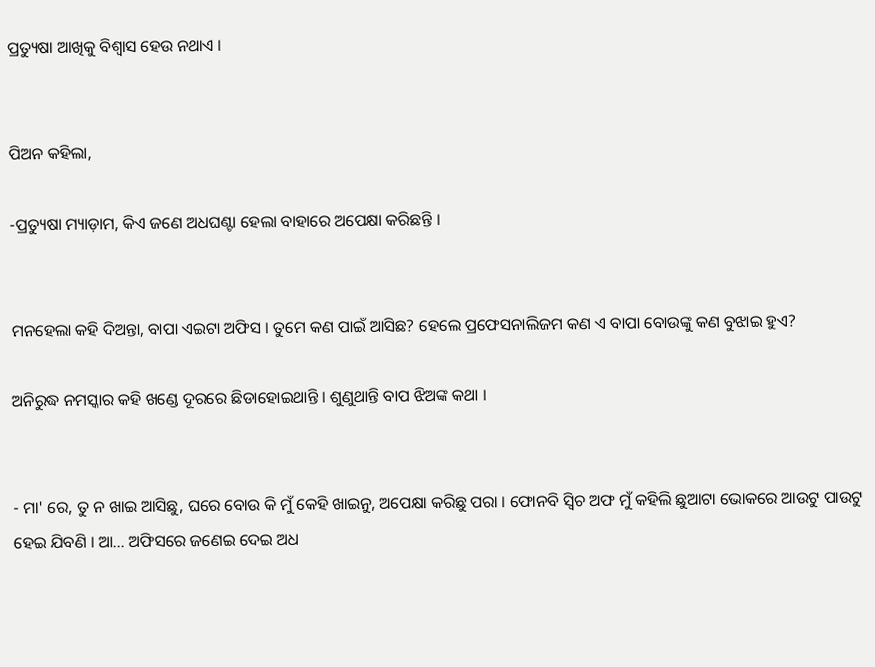ପ୍ରତ୍ୟୁଷା ଆଖିକୁ ବିଶ୍ୱାସ ହେଉ ନଥାଏ ।


ପିଅନ କହିଲା,

-ପ୍ରତ୍ୟୁଷା ମ୍ୟାଡ଼ାମ, କିଏ ଜଣେ ଅଧଘଣ୍ଟା ହେଲା ବାହାରେ ଅପେକ୍ଷା କରିଛନ୍ତି ।


ମନହେଲା କହି ଦିଅନ୍ତା, ବାପା ଏଇଟା ଅଫିସ । ତୁମେ କଣ ପାଇଁ ଆସିଛ? ହେଲେ ପ୍ରଫେସନାଲିଜମ କଣ ଏ ବାପା ବୋଉଙ୍କୁ କଣ ବୁଝାଇ ହୁଏ?

ଅନିରୁଦ୍ଧ ନମସ୍କାର କହି ଖଣ୍ଡେ ଦୂରରେ ଛିଡାହୋଇଥାନ୍ତି । ଶୁଣୁଥାନ୍ତି ବାପ ଝିଅଙ୍କ କଥା ।


- ମା' ରେ, ତୁ ନ ଖାଇ ଆସିଛୁ, ଘରେ ବୋଉ କି ମୁଁ କେହି ଖାଇନୁ, ଅପେକ୍ଷା କରିଛୁ ପରା । ଫୋନବି ସ୍ବିଚ ଅଫ ମୁଁ କହିଲି ଛୁଆଟା ଭୋକରେ ଆଉଟୁ ପାଉଟୁ ହେଇ ଯିବଣି । ଆ... ଅଫିସରେ ଜଣେଇ ଦେଇ ଅଧ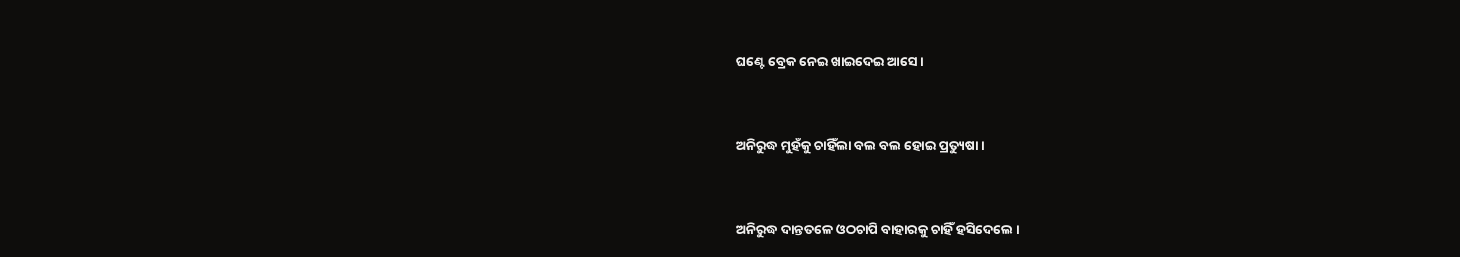ଘଣ୍ଟେ ବ୍ରେକ ନେଇ ଖାଇଦେଇ ଆସେ ।


ଅନିରୁଦ୍ଧ ମୁହଁକୁ ଚାହିଁଲା ବଲ ବଲ ହୋଇ ପ୍ରତ୍ୟୁଷା ।


ଅନିରୁଦ୍ଧ ଦାନ୍ତତଳେ ଓଠଚାପି ବାହାରକୁ ଚାହିଁ ହସିଦେଲେ ।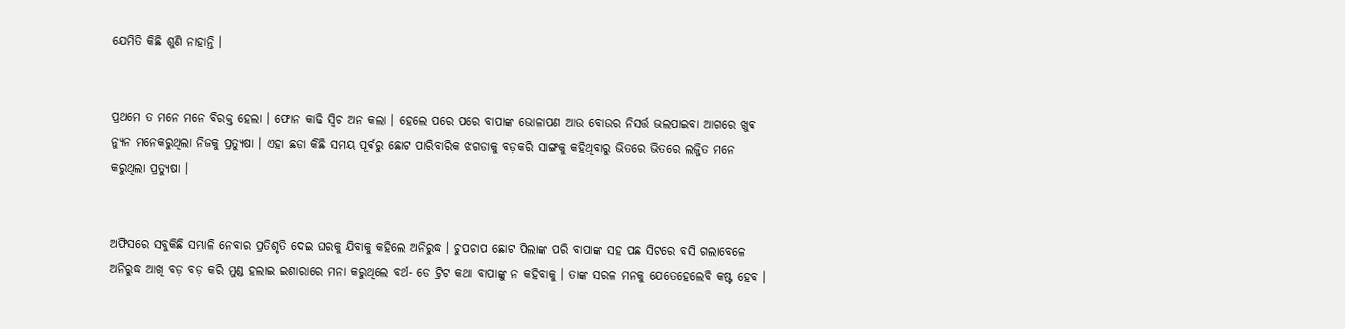ଯେମିତି କିଛି ଶୁଣି ନାହାନ୍ତି ।


ପ୍ରଥମେ ତ ମନେ ମନେ ବିରକ୍ତ ହେଲା । ଫୋନ କାଢି ସ୍ବିଚ ଅନ କଲା । ହେଲେ ପରେ ପରେ ବାପାଙ୍କ ଭୋଳାପଣ ଆଉ ବୋଉର ନିସର୍ତ୍ତ ଭଲପାଇବା ଆଗରେ ଖୁଵ ନ୍ୟୁନ ମନେକରୁଥିଲା ନିଜକୁ ପ୍ରତ୍ୟୁଷା । ଏହା ଛଡା କିଛି ସମୟ ପୂର୍ଵରୁ ଛୋଟ ପାରିବାରିକ ଝଗଡାକୁ ବଡ଼କରି ସାଙ୍ଗକୁ କହିଥିବାରୁ ଭିତରେ ଭିତରେ ଲଜ୍ଜିତ ମନେ କରୁଥିଲା ପ୍ରତ୍ୟୁଷା ।


ଅଫିସରେ ସବୁକିଛି ସମ୍ଭାଳି ନେବାର ପ୍ରତିଶୃତି ଦେଇ ଘରକୁ ଯିବାକୁ କହିଲେ ଅନିରୁଦ୍ଧ । ଚୁପଚାପ ଛୋଟ ପିଲାଙ୍କ ପରି ବାପାଙ୍କ ସହ ପଛ ସିଟରେ ବସି ଗଲାବେଳେ ଅନିରୁଦ୍ଧ ଆଖି ବଡ଼ ବଡ଼ କରି ମୁଣ୍ଡ ହଲାଇ ଇଶାରାରେ ମନା କରୁଥିଲେ ବର୍ଥ- ଡେ ଟ୍ରିଟ କଥା ବାପାଙ୍କୁ ନ କହିବାକୁ । ତାଙ୍କ ସରଳ ମନକୁ ଯେତେହେଲେବି କଷ୍ଟ ହେବ ।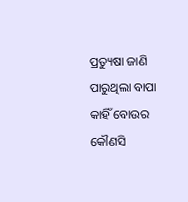ପ୍ରତ୍ୟୁଷା ଜାଣି ପାରୁଥିଲା ବାପା କାହିଁ ବୋଉର କୌଣସି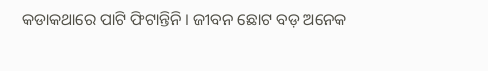କଡାକଥାରେ ପାଟି ଫିଟାନ୍ତିନି । ଜୀବନ ଛୋଟ ବଡ଼ ଅନେକ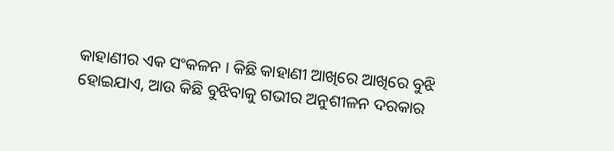କାହାଣୀର ଏକ ସଂକଳନ । କିଛି କାହାଣୀ ଆଖିରେ ଆଖିରେ ବୁଝି ହୋଇଯାଏ, ଆଉ କିଛି ବୁଝିବାକୁ ଗଭୀର ଅନୁଶୀଳନ ଦରକାର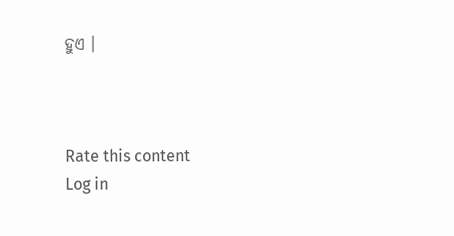ହୁଏ ।



Rate this content
Log in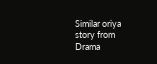Similar oriya story from Drama